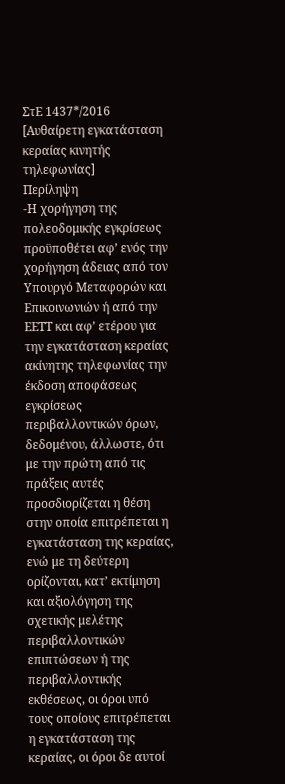ΣτΕ 1437*/2016 [Αυθαίρετη εγκατάσταση κεραίας κινητής τηλεφωνίας]
Περίληψη
-Η χορήγηση της πολεοδομικής εγκρίσεως προϋποθέτει αφ’ ενός την χορήγηση άδειας από τον Υπουργό Μεταφορών και Επικοινωνιών ή από την ΕΕΤΤ και αφ’ ετέρου για την εγκατάσταση κεραίας ακίνητης τηλεφωνίας την έκδοση αποφάσεως εγκρίσεως περιβαλλοντικών όρων, δεδομένου, άλλωστε, ότι με την πρώτη από τις πράξεις αυτές προσδιορίζεται η θέση στην οποία επιτρέπεται η εγκατάσταση της κεραίας, ενώ με τη δεύτερη ορίζονται, κατ’ εκτίμηση και αξιολόγηση της σχετικής μελέτης περιβαλλοντικών επιπτώσεων ή της περιβαλλοντικής εκθέσεως, οι όροι υπό τους οποίους επιτρέπεται η εγκατάσταση της κεραίας, οι όροι δε αυτοί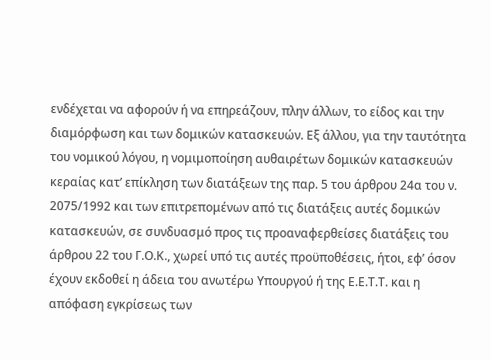ενδέχεται να αφορούν ή να επηρεάζουν, πλην άλλων, το είδος και την διαμόρφωση και των δομικών κατασκευών. Εξ άλλου, για την ταυτότητα του νομικού λόγου, η νομιμοποίηση αυθαιρέτων δομικών κατασκευών κεραίας κατ’ επίκληση των διατάξεων της παρ. 5 του άρθρου 24α του ν. 2075/1992 και των επιτρεπομένων από τις διατάξεις αυτές δομικών κατασκευών, σε συνδυασμό προς τις προαναφερθείσες διατάξεις του άρθρου 22 του Γ.Ο.Κ., χωρεί υπό τις αυτές προϋποθέσεις, ήτοι, εφ’ όσον έχουν εκδοθεί η άδεια του ανωτέρω Υπουργού ή της Ε.Ε.Τ.Τ. και η απόφαση εγκρίσεως των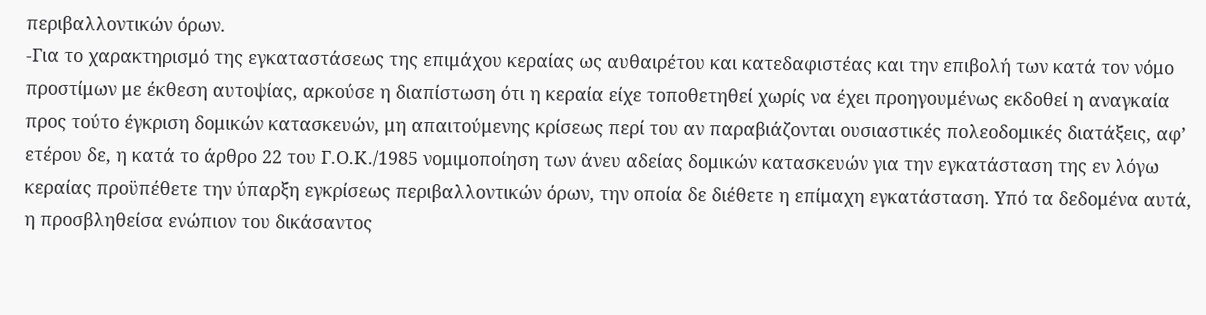περιβαλλοντικών όρων.
-Για το χαρακτηρισμό της εγκαταστάσεως της επιμάχου κεραίας ως αυθαιρέτου και κατεδαφιστέας και την επιβολή των κατά τον νόμο προστίμων με έκθεση αυτοψίας, αρκούσε η διαπίστωση ότι η κεραία είχε τοποθετηθεί χωρίς να έχει προηγουμένως εκδοθεί η αναγκαία προς τούτο έγκριση δομικών κατασκευών, μη απαιτούμενης κρίσεως περί του αν παραβιάζονται ουσιαστικές πολεοδομικές διατάξεις, αφ’ ετέρου δε, η κατά το άρθρο 22 του Γ.Ο.Κ./1985 νομιμοποίηση των άνευ αδείας δομικών κατασκευών για την εγκατάσταση της εν λόγω κεραίας προϋπέθετε την ύπαρξη εγκρίσεως περιβαλλοντικών όρων, την οποία δε διέθετε η επίμαχη εγκατάσταση. Υπό τα δεδομένα αυτά, η προσβληθείσα ενώπιον του δικάσαντος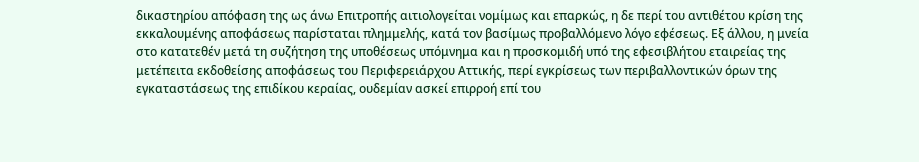δικαστηρίου απόφαση της ως άνω Επιτροπής αιτιολογείται νομίμως και επαρκώς, η δε περί του αντιθέτου κρίση της εκκαλουμένης αποφάσεως παρίσταται πλημμελής, κατά τον βασίμως προβαλλόμενο λόγο εφέσεως. Εξ άλλου, η μνεία στο κατατεθέν μετά τη συζήτηση της υποθέσεως υπόμνημα και η προσκομιδή υπό της εφεσιβλήτου εταιρείας της μετέπειτα εκδοθείσης αποφάσεως του Περιφερειάρχου Αττικής, περί εγκρίσεως των περιβαλλοντικών όρων της εγκαταστάσεως της επιδίκου κεραίας, ουδεμίαν ασκεί επιρροή επί του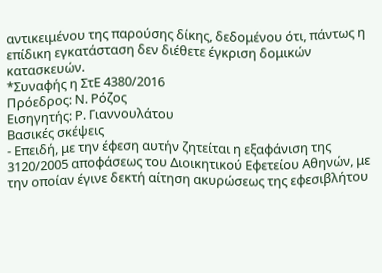αντικειμένου της παρούσης δίκης, δεδομένου ότι, πάντως η επίδικη εγκατάσταση δεν διέθετε έγκριση δομικών κατασκευών.
*Συναφής η ΣτΕ 4380/2016
Πρόεδρος: Ν. Ρόζος
Εισηγητής: Ρ. Γιαννουλάτου
Βασικές σκέψεις
- Επειδή, με την έφεση αυτήν ζητείται η εξαφάνιση της 3120/2005 αποφάσεως του Διοικητικού Εφετείου Αθηνών, με την οποίαν έγινε δεκτή αίτηση ακυρώσεως της εφεσιβλήτου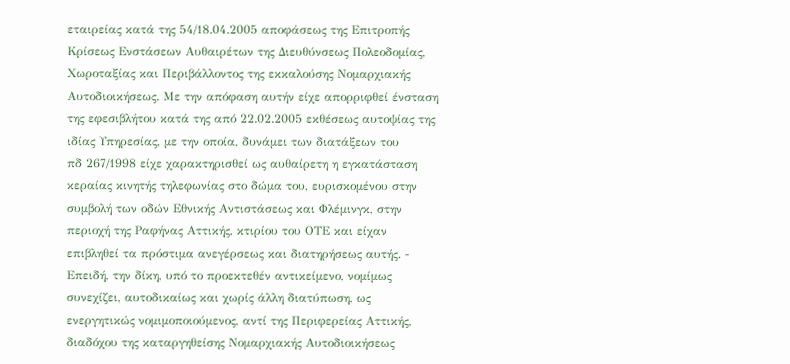εταιρείας κατά της 54/18.04.2005 αποφάσεως της Επιτροπής Κρίσεως Ενστάσεων Αυθαιρέτων της Διευθύνσεως Πολεοδομίας, Χωροταξίας και Περιβάλλοντος της εκκαλούσης Νομαρχιακής Αυτοδιοικήσεως. Με την απόφαση αυτήν είχε απορριφθεί ένσταση της εφεσιβλήτου κατά της από 22.02.2005 εκθέσεως αυτοψίας της ιδίας Υπηρεσίας, με την οποία, δυνάμει των διατάξεων του
πδ 267/1998 είχε χαρακτηρισθεί ως αυθαίρετη η εγκατάσταση κεραίας κινητής τηλεφωνίας στο δώμα του, ευρισκομένου στην συμβολή των οδών Εθνικής Αντιστάσεως και Φλέμινγκ, στην περιοχή της Ραφήνας Αττικής, κτιρίου του ΟΤΕ και είχαν επιβληθεί τα πρόστιμα ανεγέρσεως και διατηρήσεως αυτής. - Επειδή, την δίκη, υπό το προεκτεθέν αντικείμενο, νομίμως συνεχίζει, αυτοδικαίως και χωρίς άλλη διατύπωση, ως ενεργητικώς νομιμοποιούμενος, αντί της Περιφερείας Αττικής, διαδόχου της καταργηθείσης Νομαρχιακής Αυτοδιοικήσεως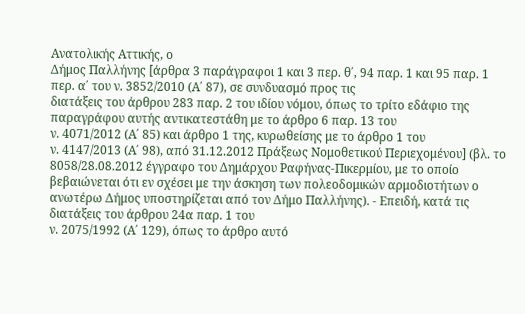Ανατολικής Αττικής, ο
Δήμος Παλλήνης [άρθρα 3 παράγραφοι 1 και 3 περ. θ΄, 94 παρ. 1 και 95 παρ. 1 περ. α΄ του ν. 3852/2010 (Α΄ 87), σε συνδυασμό προς τις
διατάξεις του άρθρου 283 παρ. 2 του ιδίου νόμου, όπως το τρίτο εδάφιο της παραγράφου αυτής αντικατεστάθη με το άρθρο 6 παρ. 13 του
ν. 4071/2012 (Α΄ 85) και άρθρο 1 της, κυρωθείσης με το άρθρο 1 του
ν. 4147/2013 (Α΄ 98), από 31.12.2012 Πράξεως Νομοθετικού Περιεχομένου] (βλ. το 8058/28.08.2012 έγγραφο του Δημάρχου Ραφήνας-Πικερμίου, με το οποίο βεβαιώνεται ότι εν σχέσει με την άσκηση των πολεοδομικών αρμοδιοτήτων ο ανωτέρω Δήμος υποστηρίζεται από τον Δήμο Παλλήνης). - Επειδή, κατά τις διατάξεις του άρθρου 24α παρ. 1 του
ν. 2075/1992 (Α΄ 129), όπως το άρθρο αυτό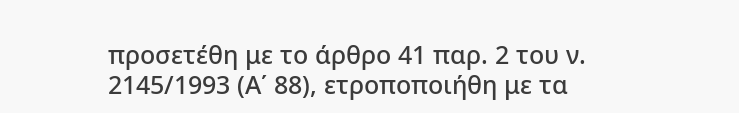προσετέθη με το άρθρο 41 παρ. 2 του ν. 2145/1993 (Α΄ 88), ετροποποιήθη με τα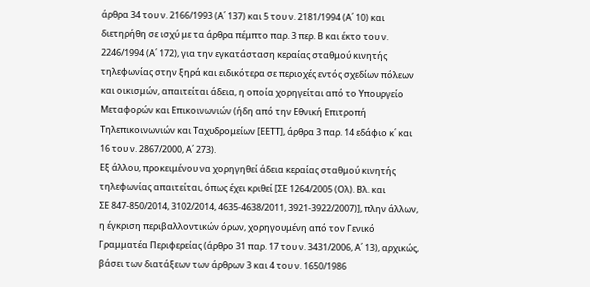άρθρα 34 του ν. 2166/1993 (Α΄ 137) και 5 του ν. 2181/1994 (Α΄ 10) και διετηρήθη σε ισχύ με τα άρθρα πέμπτο παρ. 3 περ. Β και έκτο του ν. 2246/1994 (Α΄ 172), για την εγκατάσταση κεραίας σταθμού κινητής τηλεφωνίας στην ξηρά και ειδικότερα σε περιοχές εντός σχεδίων πόλεων και οικισμών, απαιτείται άδεια, η οποία χορηγείται από το Υπουργείο Μεταφορών και Επικοινωνιών (ήδη από την Εθνική Επιτροπή Τηλεπικοινωνιών και Ταχυδρομείων [ΕΕΤΤ], άρθρα 3 παρ. 14 εδάφιο κ΄ και 16 του ν. 2867/2000, Α΄ 273).
Εξ άλλου, προκειμένου να χορηγηθεί άδεια κεραίας σταθμού κινητής τηλεφωνίας απαιτείται, όπως έχει κριθεί [ΣΕ 1264/2005 (Ολ). Βλ. και
ΣΕ 847-850/2014, 3102/2014, 4635-4638/2011, 3921-3922/2007)], πλην άλλων, η έγκριση περιβαλλοντικών όρων, χορηγουμένη από τον Γενικό Γραμματέα Περιφερείας (άρθρο 31 παρ. 17 του ν. 3431/2006, Α΄ 13), αρχικώς, βάσει των διατάξεων των άρθρων 3 και 4 του ν. 1650/1986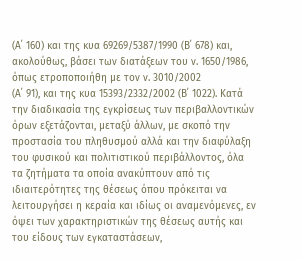(Α΄ 160) και της κυα 69269/5387/1990 (Β΄ 678) και, ακολούθως, βάσει των διατάξεων του ν. 1650/1986, όπως ετροποποιήθη με τον ν. 3010/2002
(Α΄ 91), και της κυα 15393/2332/2002 (Β΄ 1022). Κατά την διαδικασία της εγκρίσεως των περιβαλλοντικών όρων εξετάζονται, μεταξύ άλλων, με σκοπό την προστασία του πληθυσμού αλλά και την διαφύλαξη του φυσικού και πολιτιστικού περιβάλλοντος, όλα τα ζητήματα τα οποία ανακύπτουν από τις ιδιαιτερότητες της θέσεως όπου πρόκειται να λειτουργήσει η κεραία και ιδίως οι αναμενόμενες, εν όψει των χαρακτηριστικών της θέσεως αυτής και του είδους των εγκαταστάσεων,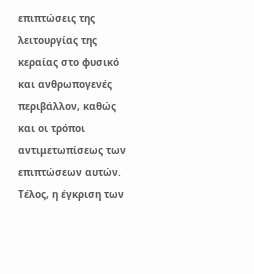επιπτώσεις της λειτουργίας της κεραίας στο φυσικό και ανθρωπογενές περιβάλλον, καθώς και οι τρόποι αντιμετωπίσεως των επιπτώσεων αυτών. Τέλος, η έγκριση των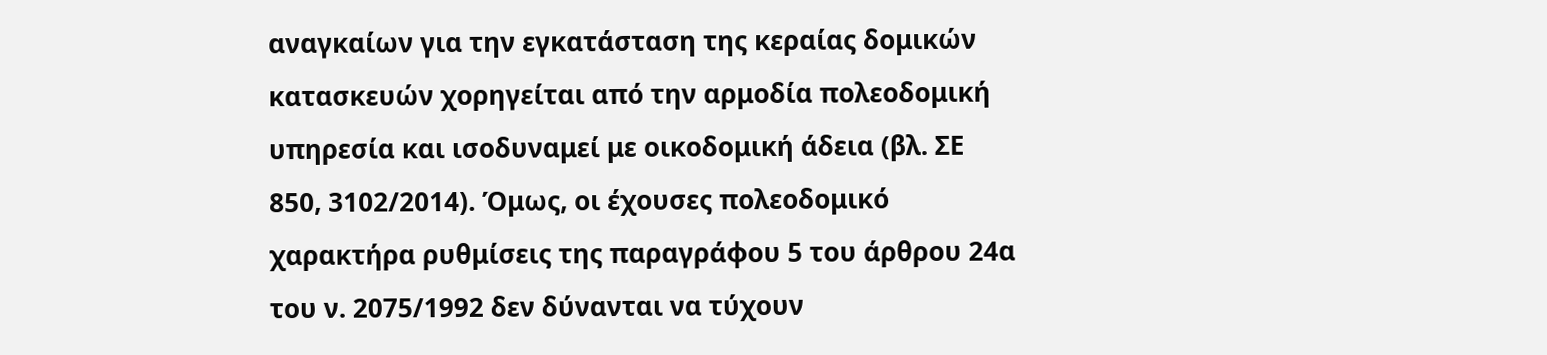αναγκαίων για την εγκατάσταση της κεραίας δομικών κατασκευών χορηγείται από την αρμοδία πολεοδομική υπηρεσία και ισοδυναμεί με οικοδομική άδεια (βλ. ΣΕ 850, 3102/2014). Όμως, οι έχουσες πολεοδομικό χαρακτήρα ρυθμίσεις της παραγράφου 5 του άρθρου 24α του ν. 2075/1992 δεν δύνανται να τύχουν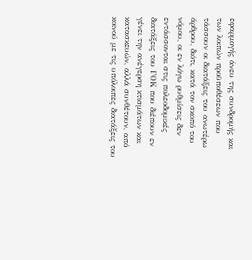εφαρμογής άνευ της συνδρομής και των λοιπών προϋποθέσεων που τάσσουν οι διατάξεις του ανωτέρω άρθρου, διότι, κατά τον σκοπό του νόμου, οι εν λόγω ρυθμίσεις δεν εντάσσονται στις πολεοδομικές διατάξεις του ΓΟΚ που διέπουν εν γένει την ανέγερση κτισμάτων και κατασκευών, αλλά συνθέτουν, από κοινού με τις υπόλοιπες διατάξεις του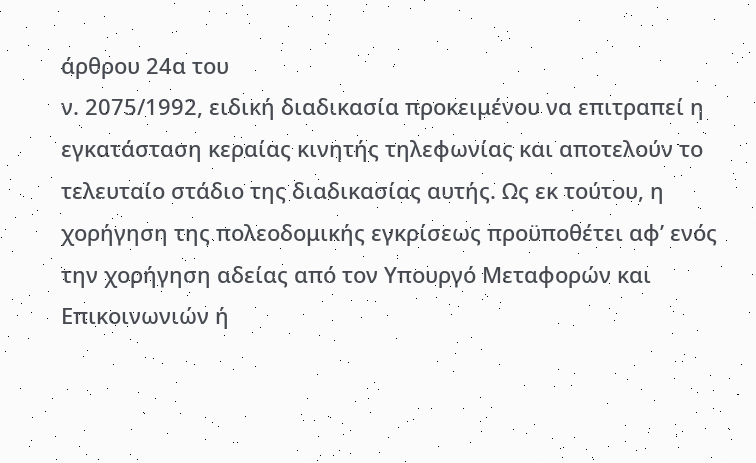άρθρου 24α του
ν. 2075/1992, ειδική διαδικασία προκειμένου να επιτραπεί η εγκατάσταση κεραίας κινητής τηλεφωνίας και αποτελούν το τελευταίο στάδιο της διαδικασίας αυτής. Ως εκ τούτου, η χορήγηση της πολεοδομικής εγκρίσεως προϋποθέτει αφ’ ενός την χορήγηση αδείας από τον Υπουργό Μεταφορών και Επικοινωνιών ή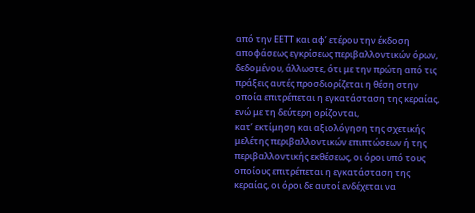από την ΕΕΤΤ και αφ’ ετέρου την έκδοση αποφάσεως εγκρίσεως περιβαλλοντικών όρων, δεδομένου, άλλωστε, ότι με την πρώτη από τις πράξεις αυτές προσδιορίζεται η θέση στην οποία επιτρέπεται η εγκατάσταση της κεραίας, ενώ με τη δεύτερη ορίζονται,
κατ’ εκτίμηση και αξιολόγηση της σχετικής μελέτης περιβαλλοντικών επιπτώσεων ή της περιβαλλοντικής εκθέσεως, οι όροι υπό τους οποίους επιτρέπεται η εγκατάσταση της κεραίας, οι όροι δε αυτοί ενδέχεται να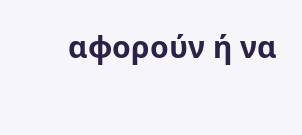αφορούν ή να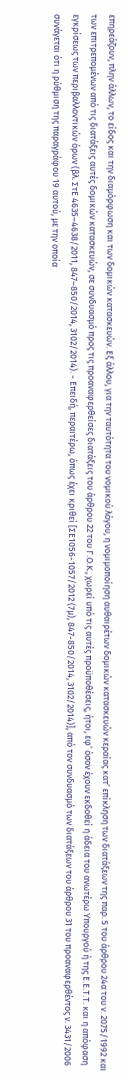επηρεάζουν, πλην άλλων, το είδος και την διαμόρφωση και των δομικών κατασκευών. Εξ άλλου, για την ταυτότητα του νομικού λόγου, η νομιμοποίηση αυθαιρέτων δομικών κατασκευών κεραίας κατ’ επίκληση των διατάξεων της παρ. 5 του άρθρου 24α του ν. 2075/1992 και των επιτρεπομένων από τις διατάξεις αυτές δομικών κατασκευών, σε συνδυασμό προς τις προαναφερθείσες διατάξεις του άρθρου 22 του Γ.Ο.Κ., χωρεί υπό τις αυτές προϋποθέσεις, ήτοι, εφ’ όσον έχουν εκδοθεί η άδεια του ανωτέρω Υπουργού ή της Ε.Ε.Τ.Τ. και η απόφαση εγκρίσεως των περιβαλλοντικών όρων (βλ. ΣτΕ 4635–4638/2011, 847–850/2014, 3102/2014). - Επειδή, περαιτέρω, όπως έχει κριθεί [ΣΕ1056-1057/2012 (7μ), 847-850/2014, 3102/2014)], από τον συνδυασμό των διατάξεων του άρθρου 31 του προαναφερθέντος ν. 3431/2006 συνάγεται ότι η ρύθμιση της παραγράφου 19 αυτού, με την οποία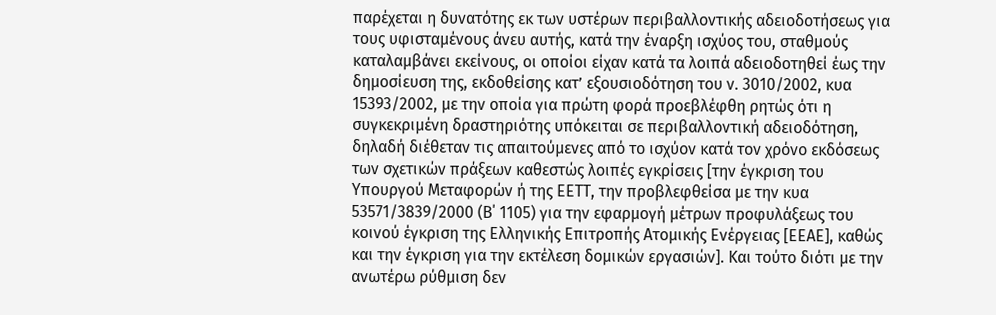παρέχεται η δυνατότης εκ των υστέρων περιβαλλοντικής αδειοδοτήσεως για τους υφισταμένους άνευ αυτής, κατά την έναρξη ισχύος του, σταθμούς καταλαμβάνει εκείνους, οι οποίοι είχαν κατά τα λοιπά αδειοδοτηθεί έως την δημοσίευση της, εκδοθείσης κατ’ εξουσιοδότηση του ν. 3010/2002, κυα 15393/2002, με την οποία για πρώτη φορά προεβλέφθη ρητώς ότι η συγκεκριμένη δραστηριότης υπόκειται σε περιβαλλοντική αδειοδότηση, δηλαδή διέθεταν τις απαιτούμενες από το ισχύον κατά τον χρόνο εκδόσεως των σχετικών πράξεων καθεστώς λοιπές εγκρίσεις [την έγκριση του Υπουργού Μεταφορών ή της ΕΕΤΤ, την προβλεφθείσα με την κυα 53571/3839/2000 (Β΄ 1105) για την εφαρμογή μέτρων προφυλάξεως του κοινού έγκριση της Ελληνικής Επιτροπής Ατομικής Ενέργειας [ΕΕΑΕ], καθώς και την έγκριση για την εκτέλεση δομικών εργασιών]. Και τούτο διότι με την ανωτέρω ρύθμιση δεν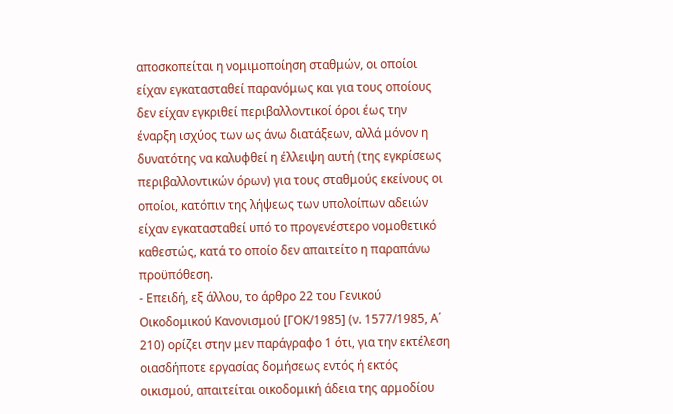αποσκοπείται η νομιμοποίηση σταθμών, οι οποίοι είχαν εγκατασταθεί παρανόμως και για τους οποίους δεν είχαν εγκριθεί περιβαλλοντικοί όροι έως την έναρξη ισχύος των ως άνω διατάξεων, αλλά μόνον η δυνατότης να καλυφθεί η έλλειψη αυτή (της εγκρίσεως περιβαλλοντικών όρων) για τους σταθμούς εκείνους οι οποίοι, κατόπιν της λήψεως των υπολοίπων αδειών είχαν εγκατασταθεί υπό το προγενέστερο νομοθετικό καθεστώς, κατά το οποίο δεν απαιτείτο η παραπάνω προϋπόθεση.
- Επειδή, εξ άλλου, το άρθρο 22 του Γενικού Οικοδομικού Κανονισμού [ΓΟΚ/1985] (ν. 1577/1985, Α΄ 210) ορίζει στην μεν παράγραφο 1 ότι, για την εκτέλεση οιασδήποτε εργασίας δομήσεως εντός ή εκτός οικισμού, απαιτείται οικοδομική άδεια της αρμοδίου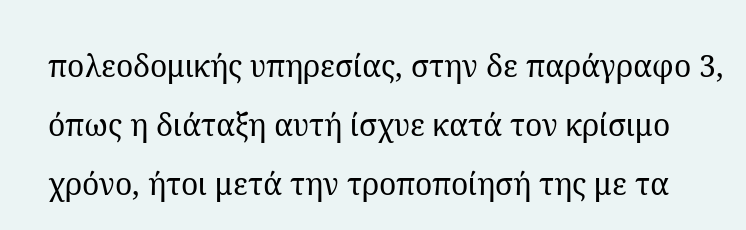πολεοδομικής υπηρεσίας, στην δε παράγραφο 3, όπως η διάταξη αυτή ίσχυε κατά τον κρίσιμο χρόνο, ήτοι μετά την τροποποίησή της με τα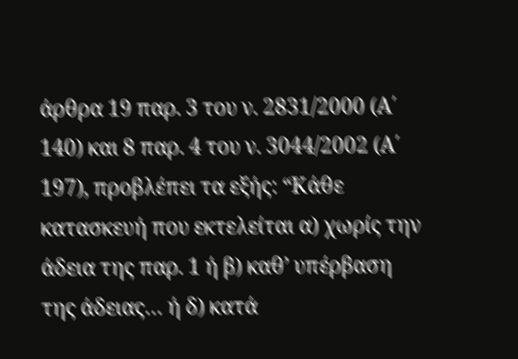άρθρα 19 παρ. 3 του ν. 2831/2000 (Α΄ 140) και 8 παρ. 4 του ν. 3044/2002 (Α΄ 197), προβλέπει τα εξής: “Κάθε κατασκευή που εκτελείται α) χωρίς την άδεια της παρ. 1 ή β) καθ’ υπέρβαση της άδειας… ή δ) κατά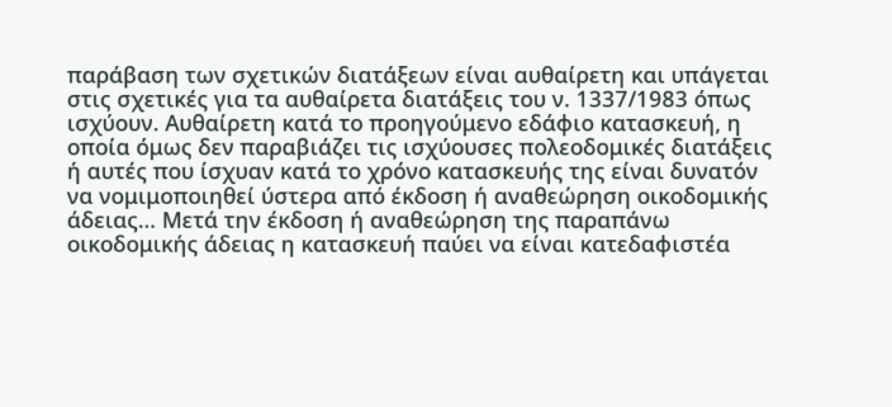παράβαση των σχετικών διατάξεων είναι αυθαίρετη και υπάγεται στις σχετικές για τα αυθαίρετα διατάξεις του ν. 1337/1983 όπως ισχύουν. Αυθαίρετη κατά το προηγούμενο εδάφιο κατασκευή, η οποία όμως δεν παραβιάζει τις ισχύουσες πολεοδομικές διατάξεις ή αυτές που ίσχυαν κατά το χρόνο κατασκευής της είναι δυνατόν να νομιμοποιηθεί ύστερα από έκδοση ή αναθεώρηση οικοδομικής άδειας… Μετά την έκδοση ή αναθεώρηση της παραπάνω οικοδομικής άδειας η κατασκευή παύει να είναι κατεδαφιστέα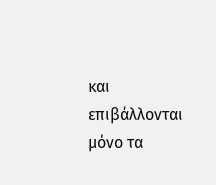και επιβάλλονται μόνο τα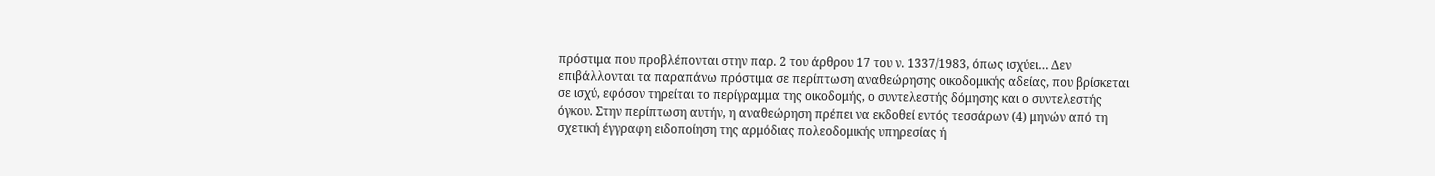πρόστιμα που προβλέπονται στην παρ. 2 του άρθρου 17 του ν. 1337/1983, όπως ισχύει… Δεν επιβάλλονται τα παραπάνω πρόστιμα σε περίπτωση αναθεώρησης οικοδομικής αδείας, που βρίσκεται σε ισχύ, εφόσον τηρείται το περίγραμμα της οικοδομής, ο συντελεστής δόμησης και ο συντελεστής όγκου. Στην περίπτωση αυτήν, η αναθεώρηση πρέπει να εκδοθεί εντός τεσσάρων (4) μηνών από τη σχετική έγγραφη ειδοποίηση της αρμόδιας πολεοδομικής υπηρεσίας ή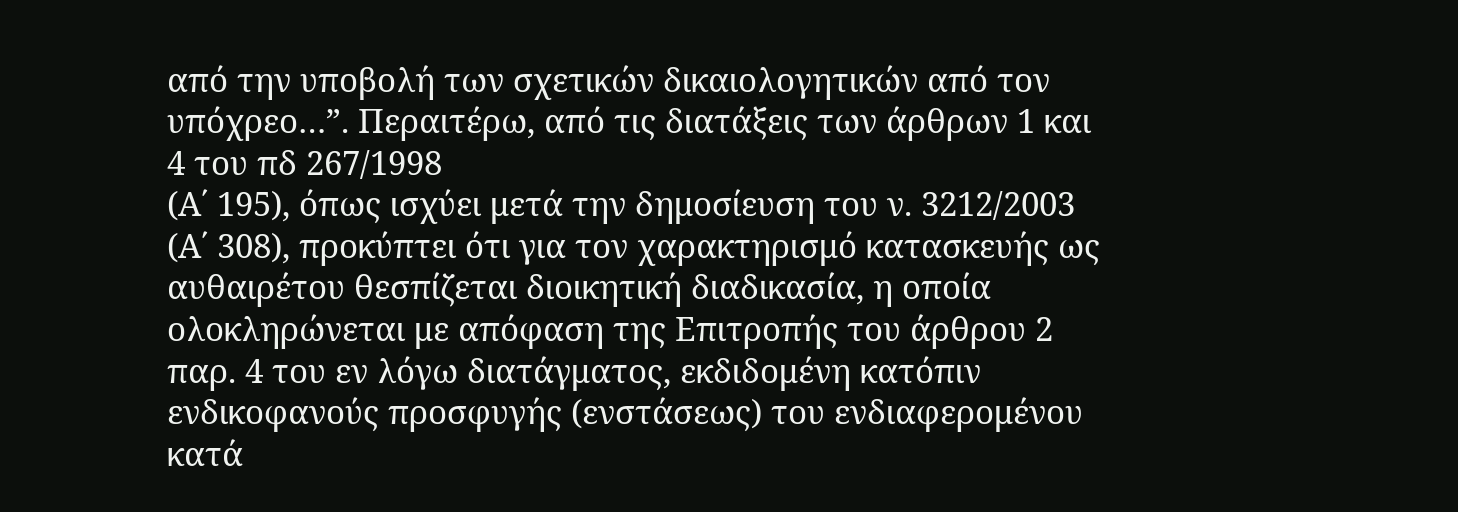από την υποβολή των σχετικών δικαιολογητικών από τον υπόχρεο…”. Περαιτέρω, από τις διατάξεις των άρθρων 1 και 4 του πδ 267/1998
(Α΄ 195), όπως ισχύει μετά την δημοσίευση του ν. 3212/2003 (Α΄ 308), προκύπτει ότι για τον χαρακτηρισμό κατασκευής ως αυθαιρέτου θεσπίζεται διοικητική διαδικασία, η οποία ολοκληρώνεται με απόφαση της Επιτροπής του άρθρου 2 παρ. 4 του εν λόγω διατάγματος, εκδιδομένη κατόπιν ενδικοφανούς προσφυγής (ενστάσεως) του ενδιαφερομένου κατά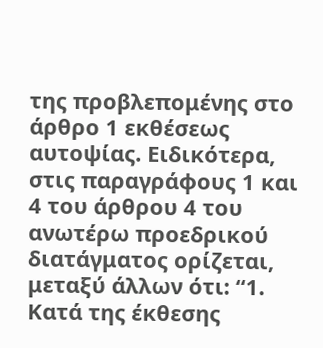της προβλεπομένης στο άρθρο 1 εκθέσεως αυτοψίας. Ειδικότερα, στις παραγράφους 1 και 4 του άρθρου 4 του ανωτέρω προεδρικού διατάγματος ορίζεται, μεταξύ άλλων ότι: “1. Κατά της έκθεσης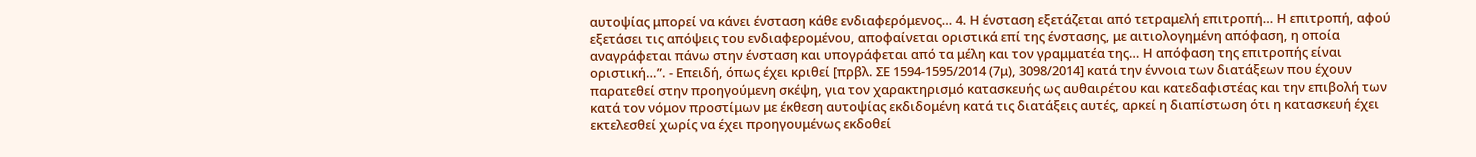αυτοψίας μπορεί να κάνει ένσταση κάθε ενδιαφερόμενος… 4. Η ένσταση εξετάζεται από τετραμελή επιτροπή… Η επιτροπή, αφού εξετάσει τις απόψεις του ενδιαφερομένου, αποφαίνεται οριστικά επί της ένστασης, με αιτιολογημένη απόφαση, η οποία αναγράφεται πάνω στην ένσταση και υπογράφεται από τα μέλη και τον γραμματέα της… Η απόφαση της επιτροπής είναι οριστική…”. - Επειδή, όπως έχει κριθεί [πρβλ. ΣΕ 1594-1595/2014 (7μ), 3098/2014] κατά την έννοια των διατάξεων που έχουν παρατεθεί στην προηγούμενη σκέψη, για τον χαρακτηρισμό κατασκευής ως αυθαιρέτου και κατεδαφιστέας και την επιβολή των κατά τον νόμον προστίμων με έκθεση αυτοψίας εκδιδομένη κατά τις διατάξεις αυτές, αρκεί η διαπίστωση ότι η κατασκευή έχει εκτελεσθεί χωρίς να έχει προηγουμένως εκδοθεί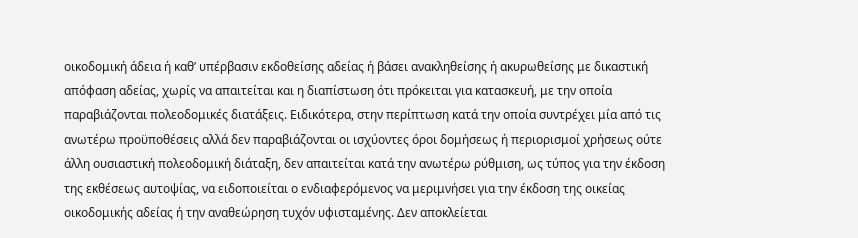οικοδομική άδεια ή καθ’ υπέρβασιν εκδοθείσης αδείας ή βάσει ανακληθείσης ή ακυρωθείσης με δικαστική απόφαση αδείας, χωρίς να απαιτείται και η διαπίστωση ότι πρόκειται για κατασκευή, με την οποία παραβιάζονται πολεοδομικές διατάξεις. Ειδικότερα, στην περίπτωση κατά την οποία συντρέχει μία από τις ανωτέρω προϋποθέσεις αλλά δεν παραβιάζονται οι ισχύοντες όροι δομήσεως ή περιορισμοί χρήσεως ούτε άλλη ουσιαστική πολεοδομική διάταξη, δεν απαιτείται κατά την ανωτέρω ρύθμιση, ως τύπος για την έκδοση της εκθέσεως αυτοψίας, να ειδοποιείται ο ενδιαφερόμενος να μεριμνήσει για την έκδοση της οικείας οικοδομικής αδείας ή την αναθεώρηση τυχόν υφισταμένης. Δεν αποκλείεται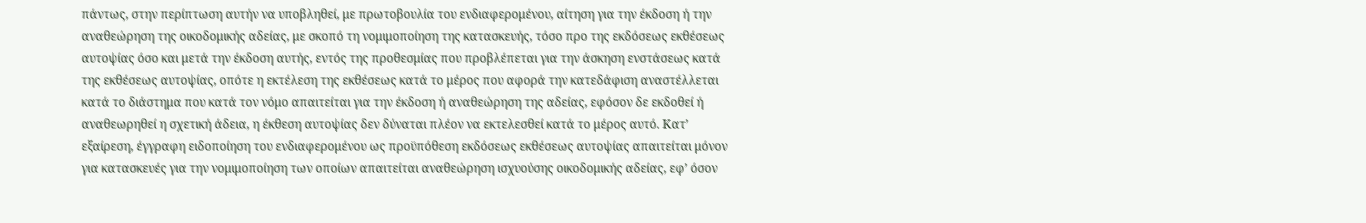πάντως, στην περίπτωση αυτήν να υποβληθεί, με πρωτοβουλία του ενδιαφερομένου, αίτηση για την έκδοση ή την αναθεώρηση της οικοδομικής αδείας, με σκοπό τη νομιμοποίηση της κατασκευής, τόσο προ της εκδόσεως εκθέσεως αυτοψίας όσο και μετά την έκδοση αυτής, εντός της προθεσμίας που προβλέπεται για την άσκηση ενστάσεως κατά της εκθέσεως αυτοψίας, οπότε η εκτέλεση της εκθέσεως κατά το μέρος που αφορά την κατεδάφιση αναστέλλεται κατά το διάστημα που κατά τον νόμο απαιτείται για την έκδοση ή αναθεώρηση της αδείας, εφόσον δε εκδοθεί ή αναθεωρηθεί η σχετική άδεια, η έκθεση αυτοψίας δεν δύναται πλέον να εκτελεσθεί κατά το μέρος αυτό. Κατ’ εξαίρεση, έγγραφη ειδοποίηση του ενδιαφερομένου ως προϋπόθεση εκδόσεως εκθέσεως αυτοψίας απαιτείται μόνον για κατασκευές για την νομιμοποίηση των οποίων απαιτείται αναθεώρηση ισχυούσης οικοδομικής αδείας, εφ’ όσον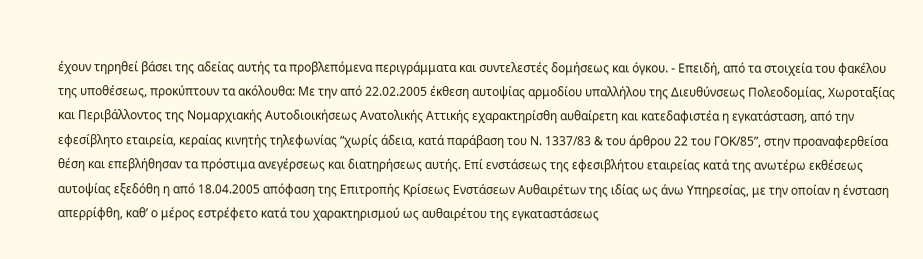έχουν τηρηθεί βάσει της αδείας αυτής τα προβλεπόμενα περιγράμματα και συντελεστές δομήσεως και όγκου. - Επειδή, από τα στοιχεία του φακέλου της υποθέσεως, προκύπτουν τα ακόλουθα: Με την από 22.02.2005 έκθεση αυτοψίας αρμοδίου υπαλλήλου της Διευθύνσεως Πολεοδομίας, Χωροταξίας και Περιβάλλοντος της Νομαρχιακής Αυτοδιοικήσεως Ανατολικής Αττικής εχαρακτηρίσθη αυθαίρετη και κατεδαφιστέα η εγκατάσταση, από την εφεσίβλητο εταιρεία, κεραίας κινητής τηλεφωνίας “χωρίς άδεια, κατά παράβαση του Ν. 1337/83 & του άρθρου 22 του ΓΟΚ/85”, στην προαναφερθείσα θέση και επεβλήθησαν τα πρόστιμα ανεγέρσεως και διατηρήσεως αυτής. Επί ενστάσεως της εφεσιβλήτου εταιρείας κατά της ανωτέρω εκθέσεως αυτοψίας εξεδόθη η από 18.04.2005 απόφαση της Επιτροπής Κρίσεως Ενστάσεων Αυθαιρέτων της ιδίας ως άνω Υπηρεσίας, με την οποίαν η ένσταση απερρίφθη, καθ’ ο μέρος εστρέφετο κατά του χαρακτηρισμού ως αυθαιρέτου της εγκαταστάσεως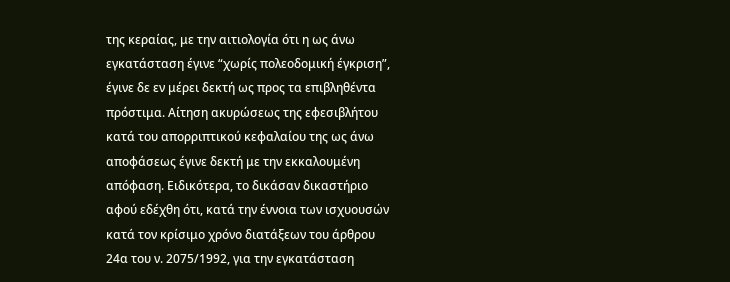της κεραίας, με την αιτιολογία ότι η ως άνω εγκατάσταση έγινε “χωρίς πολεοδομική έγκριση”, έγινε δε εν μέρει δεκτή ως προς τα επιβληθέντα πρόστιμα. Αίτηση ακυρώσεως της εφεσιβλήτου κατά του απορριπτικού κεφαλαίου της ως άνω αποφάσεως έγινε δεκτή με την εκκαλουμένη απόφαση. Ειδικότερα, το δικάσαν δικαστήριο αφού εδέχθη ότι, κατά την έννοια των ισχυουσών κατά τον κρίσιμο χρόνο διατάξεων του άρθρου 24α του ν. 2075/1992, για την εγκατάσταση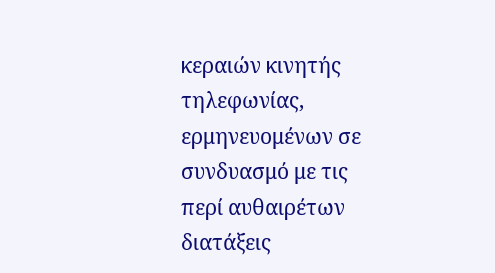κεραιών κινητής τηλεφωνίας, ερμηνευομένων σε συνδυασμό με τις περί αυθαιρέτων διατάξεις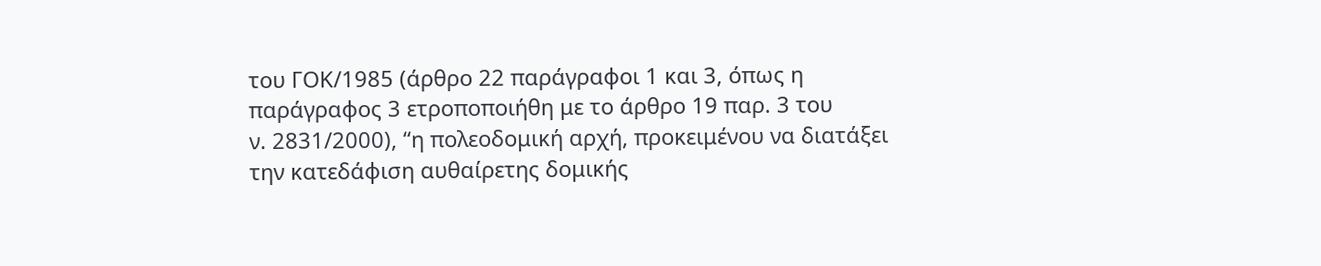του ΓΟΚ/1985 (άρθρο 22 παράγραφοι 1 και 3, όπως η παράγραφος 3 ετροποποιήθη με το άρθρο 19 παρ. 3 του
ν. 2831/2000), “η πολεοδομική αρχή, προκειμένου να διατάξει την κατεδάφιση αυθαίρετης δομικής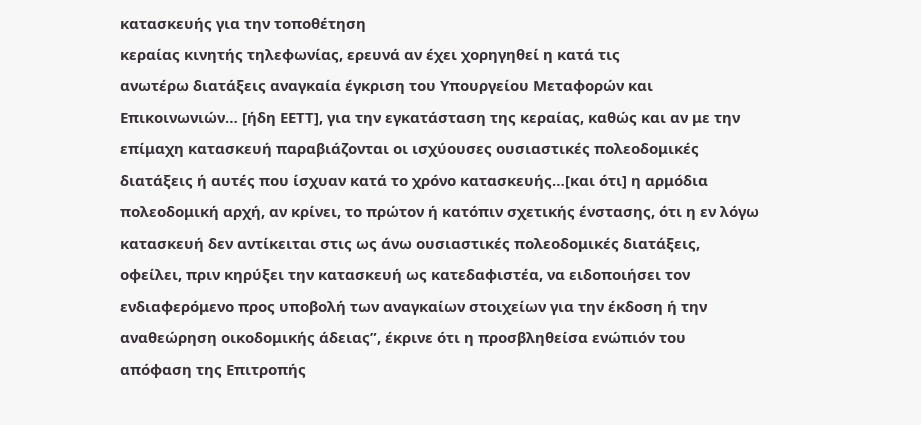κατασκευής για την τοποθέτηση
κεραίας κινητής τηλεφωνίας, ερευνά αν έχει χορηγηθεί η κατά τις
ανωτέρω διατάξεις αναγκαία έγκριση του Υπουργείου Μεταφορών και Επικοινωνιών… [ήδη ΕΕΤΤ], για την εγκατάσταση της κεραίας, καθώς και αν με την επίμαχη κατασκευή παραβιάζονται οι ισχύουσες ουσιαστικές πολεοδομικές διατάξεις ή αυτές που ίσχυαν κατά το χρόνο κατασκευής…[και ότι] η αρμόδια πολεοδομική αρχή, αν κρίνει, το πρώτον ή κατόπιν σχετικής ένστασης, ότι η εν λόγω κατασκευή δεν αντίκειται στις ως άνω ουσιαστικές πολεοδομικές διατάξεις, οφείλει, πριν κηρύξει την κατασκευή ως κατεδαφιστέα, να ειδοποιήσει τον ενδιαφερόμενο προς υποβολή των αναγκαίων στοιχείων για την έκδοση ή την αναθεώρηση οικοδομικής άδειας”, έκρινε ότι η προσβληθείσα ενώπιόν του απόφαση της Επιτροπής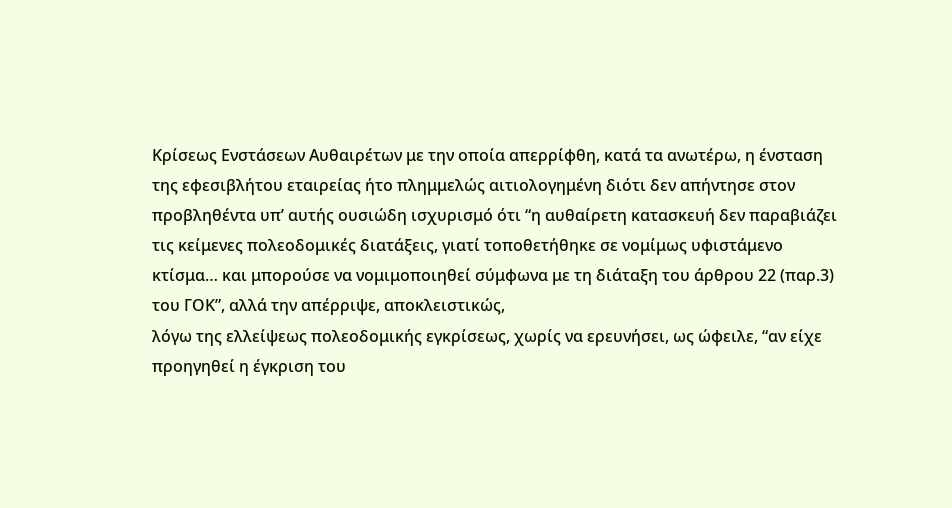Κρίσεως Ενστάσεων Αυθαιρέτων με την οποία απερρίφθη, κατά τα ανωτέρω, η ένσταση της εφεσιβλήτου εταιρείας ήτο πλημμελώς αιτιολογημένη διότι δεν απήντησε στον προβληθέντα υπ’ αυτής ουσιώδη ισχυρισμό ότι “η αυθαίρετη κατασκευή δεν παραβιάζει τις κείμενες πολεοδομικές διατάξεις, γιατί τοποθετήθηκε σε νομίμως υφιστάμενο κτίσμα… και μπορούσε να νομιμοποιηθεί σύμφωνα με τη διάταξη του άρθρου 22 (παρ.3) του ΓΟΚ”, αλλά την απέρριψε, αποκλειστικώς,
λόγω της ελλείψεως πολεοδομικής εγκρίσεως, χωρίς να ερευνήσει, ως ώφειλε, “αν είχε προηγηθεί η έγκριση του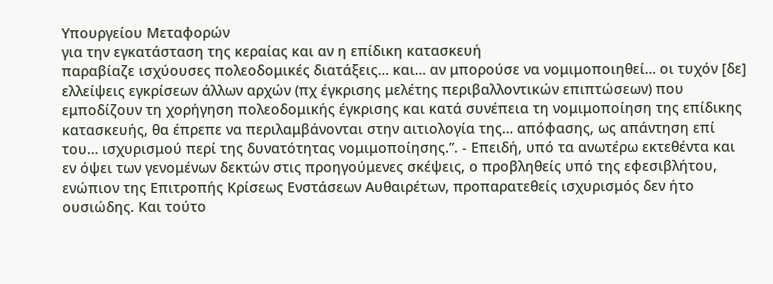Υπουργείου Μεταφορών
για την εγκατάσταση της κεραίας και αν η επίδικη κατασκευή
παραβίαζε ισχύουσες πολεοδομικές διατάξεις… και… αν μπορούσε να νομιμοποιηθεί… οι τυχόν [δε] ελλείψεις εγκρίσεων άλλων αρχών (πχ έγκρισης μελέτης περιβαλλοντικών επιπτώσεων) που εμποδίζουν τη χορήγηση πολεοδομικής έγκρισης και κατά συνέπεια τη νομιμοποίηση της επίδικης κατασκευής, θα έπρεπε να περιλαμβάνονται στην αιτιολογία της… απόφασης, ως απάντηση επί του… ισχυρισμού περί της δυνατότητας νομιμοποίησης.”. - Επειδή, υπό τα ανωτέρω εκτεθέντα και εν όψει των γενομένων δεκτών στις προηγούμενες σκέψεις, ο προβληθείς υπό της εφεσιβλήτου, ενώπιον της Επιτροπής Κρίσεως Ενστάσεων Αυθαιρέτων, προπαρατεθείς ισχυρισμός δεν ήτο ουσιώδης. Και τούτο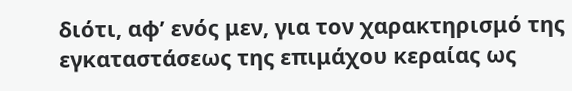διότι, αφ’ ενός μεν, για τον χαρακτηρισμό της εγκαταστάσεως της επιμάχου κεραίας ως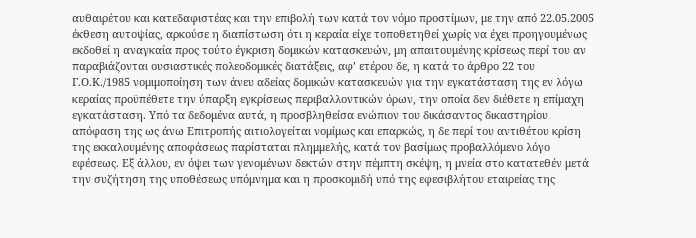αυθαιρέτου και κατεδαφιστέας και την επιβολή των κατά τον νόμο προστίμων, με την από 22.05.2005 έκθεση αυτοψίας, αρκούσε η διαπίστωση ότι η κεραία είχε τοποθετηθεί χωρίς να έχει προηγουμένως εκδοθεί η αναγκαία προς τούτο έγκριση δομικών κατασκευών, μη απαιτουμένης κρίσεως περί του αν παραβιάζονται ουσιαστικές πολεοδομικές διατάξεις, αφ’ ετέρου δε, η κατά το άρθρο 22 του Γ.Ο.Κ./1985 νομιμοποίηση των άνευ αδείας δομικών κατασκευών για την εγκατάσταση της εν λόγω κεραίας προϋπέθετε την ύπαρξη εγκρίσεως περιβαλλοντικών όρων, την οποία δεν διέθετε η επίμαχη εγκατάσταση. Υπό τα δεδομένα αυτά, η προσβληθείσα ενώπιον του δικάσαντος δικαστηρίου απόφαση της ως άνω Επιτροπής αιτιολογείται νομίμως και επαρκώς, η δε περί του αντιθέτου κρίση της εκκαλουμένης αποφάσεως παρίσταται πλημμελής, κατά τον βασίμως προβαλλόμενο λόγο εφέσεως. Εξ άλλου, εν όψει των γενομένων δεκτών στην πέμπτη σκέψη, η μνεία στο κατατεθέν μετά την συζήτηση της υποθέσεως υπόμνημα και η προσκομιδή υπό της εφεσιβλήτου εταιρείας της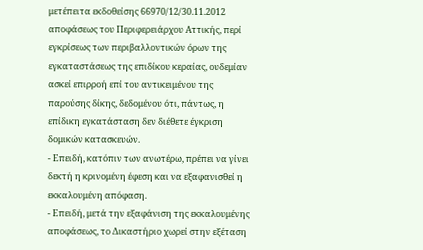μετέπειτα εκδοθείσης 66970/12/30.11.2012 αποφάσεως του Περιφερειάρχου Αττικής, περί εγκρίσεως των περιβαλλοντικών όρων της εγκαταστάσεως της επιδίκου κεραίας, ουδεμίαν ασκεί επιρροή επί του αντικειμένου της παρούσης δίκης, δεδομένου ότι, πάντως, η επίδικη εγκατάσταση δεν διέθετε έγκριση δομικών κατασκευών.
- Επειδή, κατόπιν των ανωτέρω, πρέπει να γίνει δεκτή η κρινομένη έφεση και να εξαφανισθεί η εκκαλουμένη απόφαση.
- Επειδή, μετά την εξαφάνιση της εκκαλουμένης αποφάσεως, το Δικαστήριο χωρεί στην εξέταση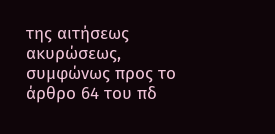της αιτήσεως ακυρώσεως, συμφώνως προς το άρθρο 64 του πδ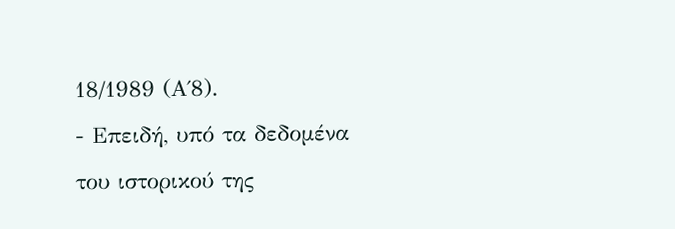18/1989 (Α΄8).
- Επειδή, υπό τα δεδομένα του ιστορικού της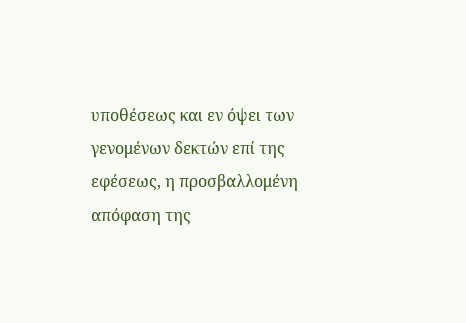υποθέσεως και εν όψει των γενομένων δεκτών επί της εφέσεως, η προσβαλλομένη απόφαση της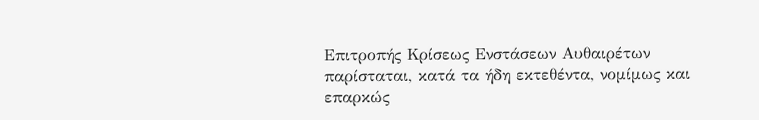Επιτροπής Κρίσεως Ενστάσεων Αυθαιρέτων παρίσταται, κατά τα ήδη εκτεθέντα, νομίμως και επαρκώς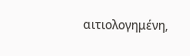αιτιολογημένη,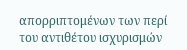απορριπτομένων των περί του αντιθέτου ισχυρισμών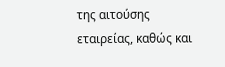της αιτούσης εταιρείας, καθώς και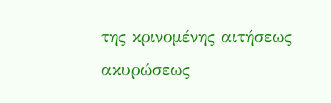της κρινομένης αιτήσεως ακυρώσεως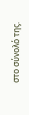στο σύνολό της.